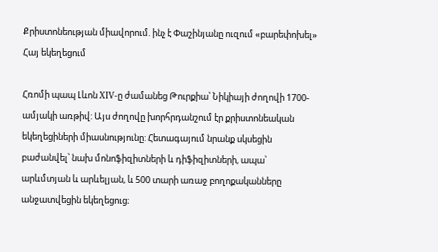Քրիստոնեության միավորում. ինչ է Փաշինյանը ուզում «բարեփոխել» Հայ եկեղեցում

Հռոմի պապ Լևոն XIV-ը ժամանեց Թուրքիա՝ Նիկիայի ժողովի 1700-ամյակի առթիվ: Այս ժողովը խորհրդանշում էր քրիստոնեական եկեղեցիների միասնությունը: Հետագայում նրանք սկսեցին բաժանվել՝ նախ մոնոֆիզիտների և դիֆիզիտների, ապա՝ արևմտյան և արևելյան, և 500 տարի առաջ բողոքականները անջատվեցին եկեղեցուց։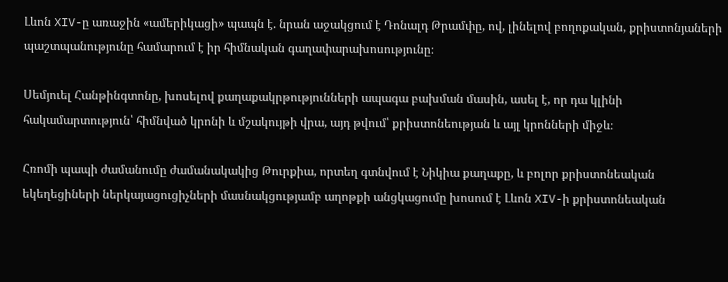Լևոն XIV-ը առաջին «ամերիկացի» պապն է. նրան աջակցում է Դոնալդ Թրամփը, ով, լինելով բողոքական, քրիստոնյաների պաշտպանությունը համարում է իր հիմնական գաղափարախոսությունը։

Սեմյուել Հանթինգտոնը, խոսելով քաղաքակրթությունների ապագա բախման մասին, ասել է, որ դա կլինի հակամարտություն՝ հիմնված կրոնի և մշակույթի վրա, այդ թվում՝ քրիստոնեության և այլ կրոնների միջև։

Հռոմի պապի ժամանումը ժամանակակից Թուրքիա, որտեղ գտնվում է Նիկիա քաղաքը, և բոլոր քրիստոնեական եկեղեցիների ներկայացուցիչների մասնակցությամբ աղոթքի անցկացումը խոսում է Լևոն XIV-ի քրիստոնեական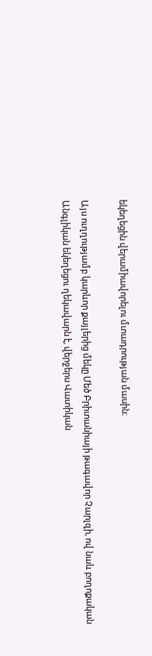եկեղեցին վերամիավորելու մտադրության մասին։

Այս ուղղությամբ կարևոր քայլերից մեկը Մեծ Բրիտանիայի թագավոր Չարլզի, ով նաև բողոքական Անգլիկան եկեղեցու ղեկավարն է, վերջերս Վատիկան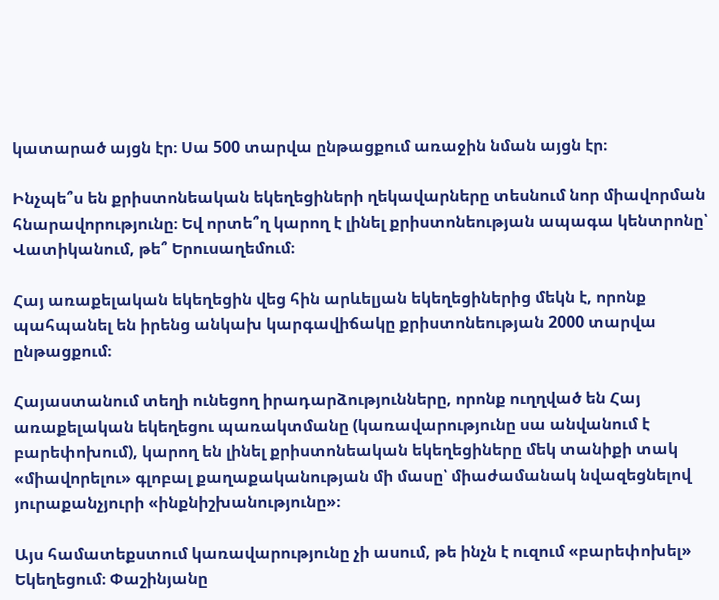կատարած այցն էր։ Սա 500 տարվա ընթացքում առաջին նման այցն էր։

Ինչպե՞ս են քրիստոնեական եկեղեցիների ղեկավարները տեսնում նոր միավորման հնարավորությունը։ Եվ որտե՞ղ կարող է լինել քրիստոնեության ապագա կենտրոնը՝ Վատիկանում, թե՞ Երուսաղեմում։

Հայ առաքելական եկեղեցին վեց հին արևելյան եկեղեցիներից մեկն է, որոնք պահպանել են իրենց անկախ կարգավիճակը քրիստոնեության 2000 տարվա ընթացքում։

Հայաստանում տեղի ունեցող իրադարձությունները, որոնք ուղղված են Հայ առաքելական եկեղեցու պառակտմանը (կառավարությունը սա անվանում է բարեփոխում), կարող են լինել քրիստոնեական եկեղեցիները մեկ տանիքի տակ «միավորելու» գլոբալ քաղաքականության մի մասը՝ միաժամանակ նվազեցնելով յուրաքանչյուրի «ինքնիշխանությունը»։

Այս համատեքստում կառավարությունը չի ասում, թե ինչն է ուզում «բարեփոխել» Եկեղեցում։ Փաշինյանը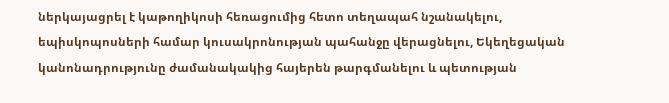ներկայացրել է կաթողիկոսի հեռացումից հետո տեղապահ նշանակելու, եպիսկոպոսների համար կուսակրոնության պահանջը վերացնելու, Եկեղեցական կանոնադրությունը ժամանակակից հայերեն թարգմանելու և պետության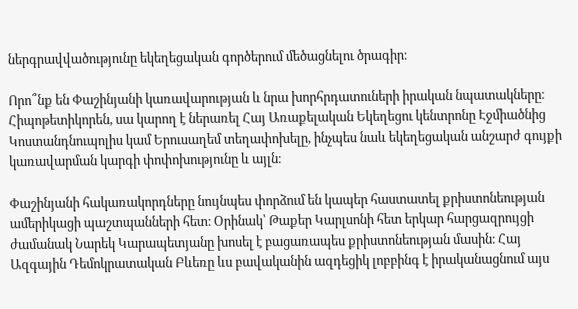ներգրավվածությունը եկեղեցական գործերում մեծացնելու ծրագիր։

Որո՞նք են Փաշինյանի կառավարության և նրա խորհրդատուների իրական նպատակները։ Հիպոթետիկորեն, սա կարող է ներառել Հայ Առաքելական Եկեղեցու կենտրոնը Էջմիածնից Կոստանդնուպոլիս կամ Երուսաղեմ տեղափոխելը, ինչպես նաև եկեղեցական անշարժ գույքի կառավարման կարգի փոփոխությունը և այլն։

Փաշինյանի հակառակորդները նույնպես փորձում են կապեր հաստատել քրիստոնեության ամերիկացի պաշտպանների հետ։ Օրինակ՝ Թաքեր Կարլսոնի հետ երկար հարցազրույցի ժամանակ Նարեկ Կարապետյանը խոսել է բացառապես քրիստոնեության մասին։ Հայ Ազգային Դեմոկրատական Բևեռը ևս բավականին ազդեցիկ լոբբինգ է իրականացնում այս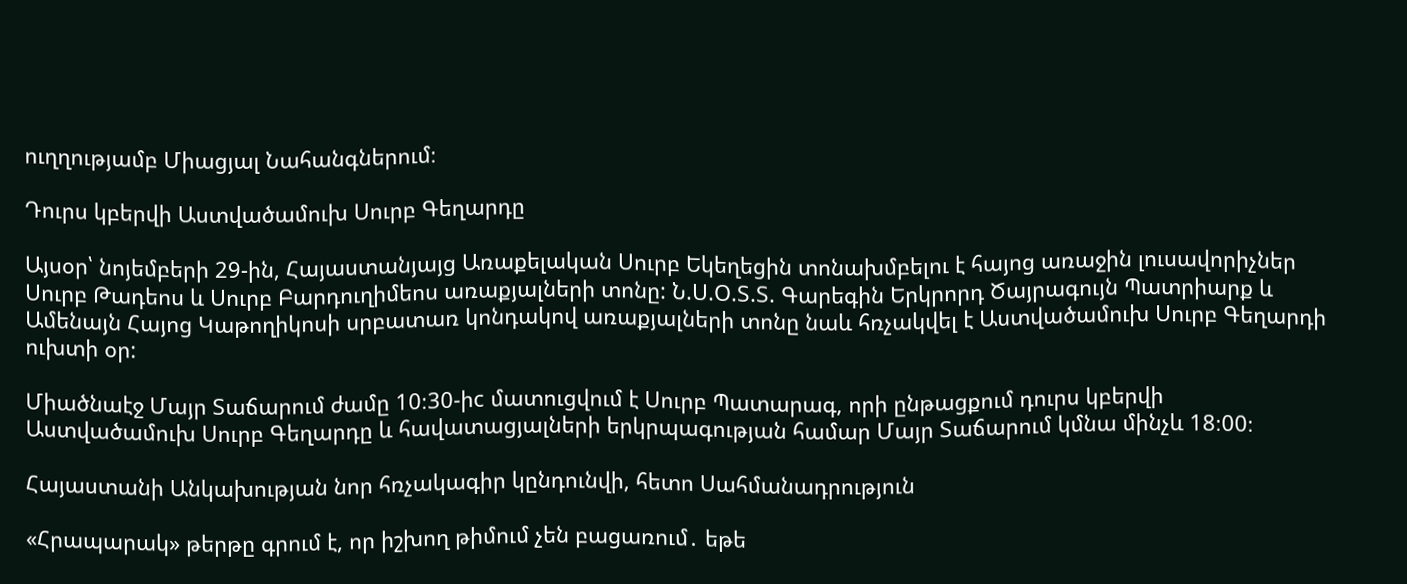ուղղությամբ Միացյալ Նահանգներում։

Դուրս կբերվի Աստվածամուխ Սուրբ Գեղարդը

Այսօր՝ նոյեմբերի 29-ին, Հայաստանյայց Առաքելական Սուրբ Եկեղեցին տոնախմբելու է հայոց առաջին լուսավորիչներ Սուրբ Թադեոս և Սուրբ Բարդուղիմեոս առաքյալների տոնը: Ն.Ս.Օ.Տ.Տ. Գարեգին Երկրորդ Ծայրագույն Պատրիարք և Ամենայն Հայոց Կաթողիկոսի սրբատառ կոնդակով առաքյալների տոնը նաև հռչակվել է Աստվածամուխ Սուրբ Գեղարդի ուխտի օր:

Միածնաէջ Մայր Տաճարում ժամը 10։30-իc մատուցվում է Սուրբ Պատարագ, որի ընթացքում դուրս կբերվի Աստվածամուխ Սուրբ Գեղարդը և հավատացյալների երկրպագության համար Մայր Տաճարում կմնա մինչև 18։00։

Հայաստանի Անկախության նոր հռչակագիր կընդունվի, հետո Սահմանադրություն

«Հրապարակ» թերթը գրում է, որ իշխող թիմում չեն բացառում․ եթե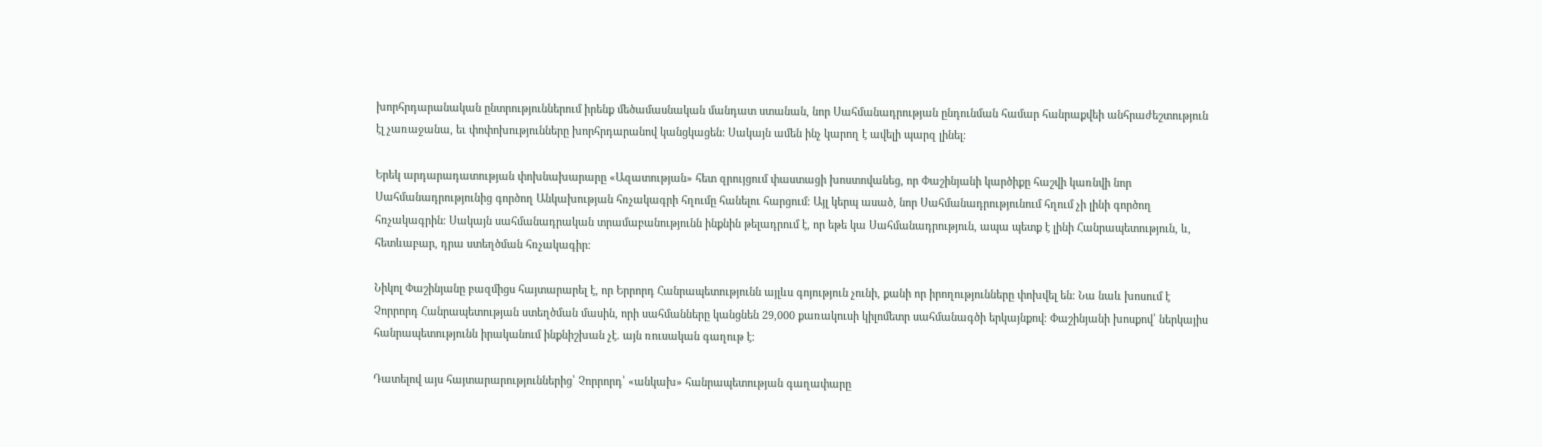խորհրդարանական ընտրություններում իրենք մեծամասնական մանդատ ստանան, նոր Սահմանադրության ընդունման համար հանրաքվեի անհրաժեշտություն էլ չառաջանա, եւ փոփոխությունները խորհրդարանով կանցկացեն: Սակայն ամեն ինչ կարող է ավելի պարզ լինել։

Երեկ արդարադատության փոխնախարարը «Ազատության» հետ զրույցում փաստացի խոստովանեց, որ Փաշինյանի կարծիքը հաշվի կառնվի նոր Սահմանադրությունից գործող Անկախության հռչակագրի հղումը հանելու հարցում։ Այլ կերպ ասած, նոր Սահմանադրությունում հղում չի լինի գործող հռչակագրին։ Սակայն սահմանադրական տրամաբանությունն ինքնին թելադրում է, որ եթե կա Սահմանադրություն, ապա պետք է լինի Հանրապետություն, և, հետևաբար, դրա ստեղծման հռչակագիր։

Նիկոլ Փաշինյանը բազմիցս հայտարարել է, որ Երրորդ Հանրապետությունն այլևս գոյություն չունի, քանի որ իրողությունները փոխվել են։ Նա նաև խոսում է Չորրորդ Հանրապետության ստեղծման մասին, որի սահմանները կանցնեն 29,000 քառակուսի կիլոմետր սահմանագծի երկայնքով։ Փաշինյանի խոսքով՝ ներկայիս հանրապետությունն իրականում ինքնիշխան չէ. այն ռուսական գաղութ է։

Դատելով այս հայտարարություններից՝ Չորրորդ՝ «անկախ» հանրապետության գաղափարը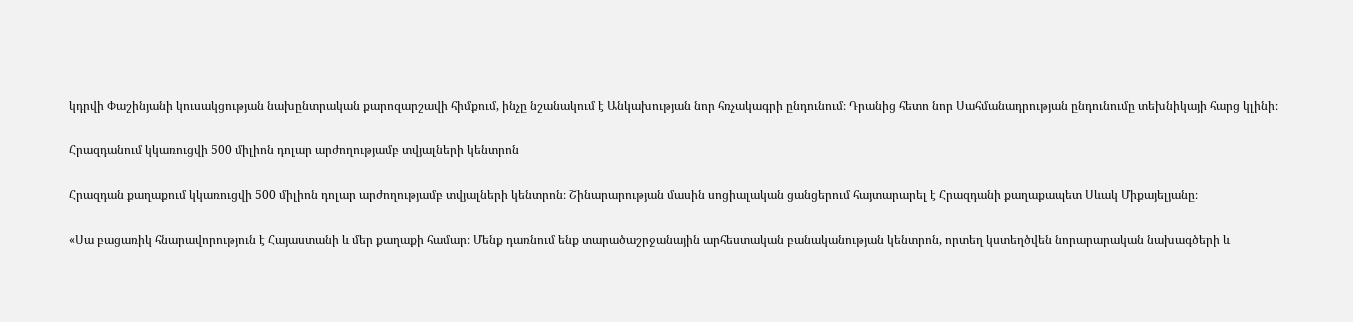կդրվի Փաշինյանի կուսակցության նախընտրական քարոզարշավի հիմքում, ինչը նշանակում է Անկախության նոր հռչակագրի ընդունում։ Դրանից հետո նոր Սահմանադրության ընդունումը տեխնիկայի հարց կլինի։

Հրազդանում կկառուցվի 500 միլիոն դոլար արժողությամբ տվյալների կենտրոն

Հրազդան քաղաքում կկառուցվի 500 միլիոն դոլար արժողությամբ տվյալների կենտրոն։ Շինարարության մասին սոցիալական ցանցերում հայտարարել է Հրազդանի քաղաքապետ Սևակ Միքայելյանը։

«Սա բացառիկ հնարավորություն է Հայաստանի և մեր քաղաքի համար։ Մենք դառնում ենք տարածաշրջանային արհեստական բանականության կենտրոն, որտեղ կստեղծվեն նորարարական նախագծերի և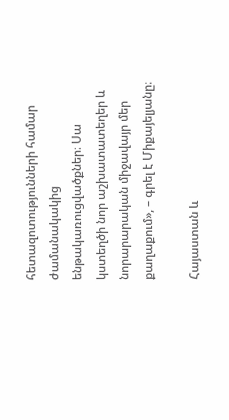հետազոտությունների համար ժամանակակից ենթակառուցվածքներ։ Սա կստեղծի նոր աշխատատեղեր և նորարարական միջավայր մեր քաղաքում», – գրել է Միքայելյանը։

Հայաստան և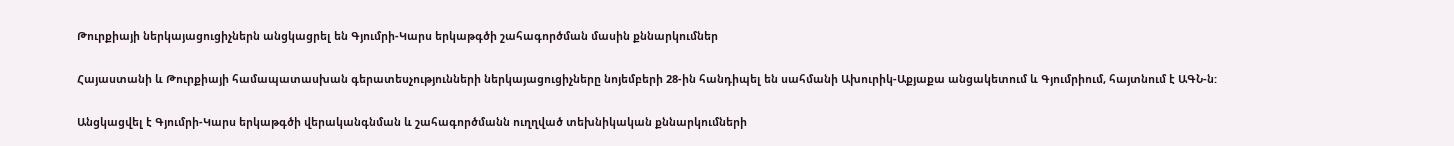Թուրքիայի ներկայացուցիչներն անցկացրել են Գյումրի-Կարս երկաթգծի շահագործման մասին քննարկումներ

Հայաստանի և Թուրքիայի համապատասխան գերատեսչությունների ներկայացուցիչները նոյեմբերի 28-ին հանդիպել են սահմանի Ախուրիկ-Աքյաքա անցակետում և Գյումրիում, հայտնում է ԱԳՆ-ն:

Անցկացվել է Գյումրի-Կարս երկաթգծի վերականգնման և շահագործմանն ուղղված տեխնիկական քննարկումների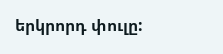երկրորդ փուլը: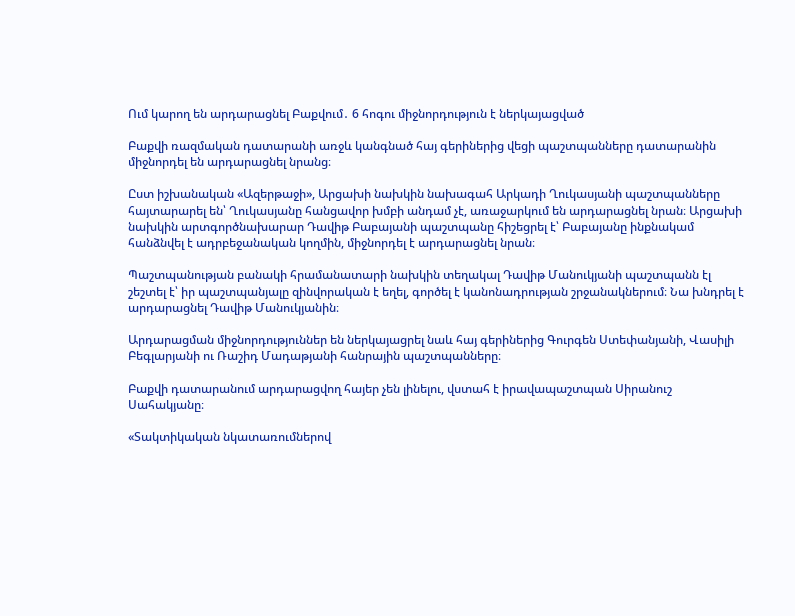Ում կարող են արդարացնել Բաքվում․ 6 հոգու միջնորդություն է ներկայացված

Բաքվի ռազմական դատարանի առջև կանգնած հայ գերիներից վեցի պաշտպանները դատարանին միջնորդել են արդարացնել նրանց։

Ըստ իշխանական «Ազերթաջի», Արցախի նախկին նախագահ Արկադի Ղուկասյանի պաշտպանները հայտարարել են՝ Ղուկասյանը հանցավոր խմբի անդամ չէ, առաջարկում են արդարացնել նրան։ Արցախի նախկին արտգործնախարար Դավիթ Բաբայանի պաշտպանը հիշեցրել է՝ Բաբայանը ինքնակամ հանձնվել է ադրբեջանական կողմին, միջնորդել է արդարացնել նրան։

Պաշտպանության բանակի հրամանատարի նախկին տեղակալ Դավիթ Մանուկյանի պաշտպանն էլ շեշտել է՝ իր պաշտպանյալը զինվորական է եղել, գործել է կանոնադրության շրջանակներում։ Նա խնդրել է արդարացնել Դավիթ Մանուկյանին։

Արդարացման միջնորդություններ են ներկայացրել նաև հայ գերիներից Գուրգեն Ստեփանյանի, Վասիլի Բեգլարյանի ու Ռաշիդ Մադաթյանի հանրային պաշտպանները։

Բաքվի դատարանում արդարացվող հայեր չեն լինելու, վստահ է իրավապաշտպան Սիրանուշ Սահակյանը։

«Տակտիկական նկատառումներով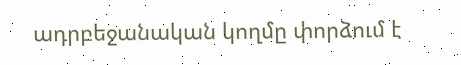ադրբեջանական կողմը փորձում է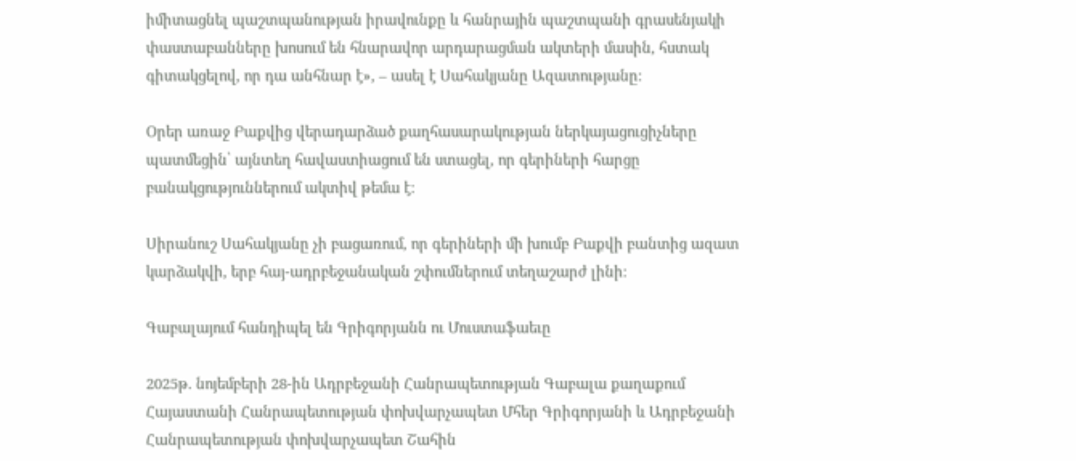իմիտացնել պաշտպանության իրավունքը և հանրային պաշտպանի գրասենյակի փաստաբանները խոսում են հնարավոր արդարացման ակտերի մասին, հստակ գիտակցելով, որ դա անհնար է», – ասել է Սահակյանը Ազատությանը։

Օրեր առաջ Բաքվից վերադարձած քաղհասարակության ներկայացուցիչները պատմեցին՝ այնտեղ հավաստիացում են ստացել, որ գերիների հարցը բանակցություններում ակտիվ թեմա է։

Սիրանուշ Սահակյանը չի բացառում, որ գերիների մի խումբ Բաքվի բանտից ազատ կարձակվի, երբ հայ-ադրբեջանական շփումներում տեղաշարժ լինի։

Գաբալայում հանդիպել են Գրիգորյանն ու Մուստաֆաեւը

2025թ. նոյեմբերի 28-ին Ադրբեջանի Հանրապետության Գաբալա քաղաքում Հայաստանի Հանրապետության փոխվարչապետ Մհեր Գրիգորյանի և Ադրբեջանի Հանրապետության փոխվարչապետ Շահին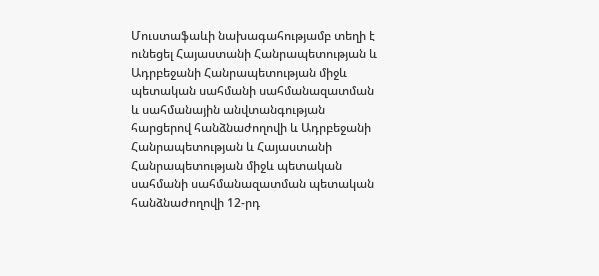Մուստաֆաևի նախագահությամբ տեղի է ունեցել Հայաստանի Հանրապետության և Ադրբեջանի Հանրապետության միջև պետական սահմանի սահմանազատման և սահմանային անվտանգության հարցերով հանձնաժողովի և Ադրբեջանի Հանրապետության և Հայաստանի Հանրապետության միջև պետական սահմանի սահմանազատման պետական հանձնաժողովի 12-րդ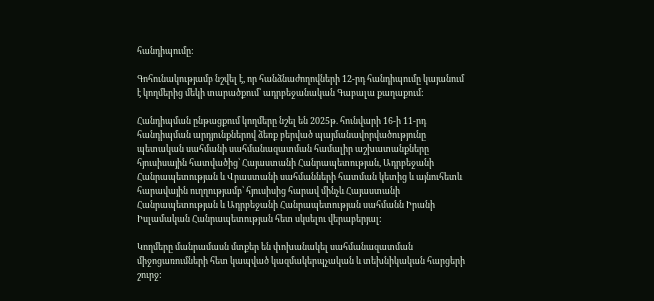հանդիպումը:

Գոհունակությամբ նշվել է, որ հանձնաժողովների 12-րդ հանդիպումը կայանում է կողմերից մեկի տարածքում՝ ադրբեջանական Գաբալա քաղաքում:

Հանդիպման ընթացքում կողմերը նշել են 2025թ. հունվարի 16-ի 11-րդ հանդիպման արդյունքներով ձեռք բերված պայմանավորվածությունը պետական սահմանի սահմանազատման համալիր աշխատանքները հյուսիսային հատվածից՝ Հայաստանի Հանրապետության, Ադրբեջանի Հանրապետության և Վրաստանի սահմանների հատման կետից և այնուհետև հարավային ուղղությամբ՝ հյուսիսից հարավ մինչև Հայաստանի Հանրապետության և Ադրբեջանի Հանրապետության սահմանն Իրանի Իսլամական Հանրապետության հետ սկսելու վերաբերյալ:

Կողմերը մանրամասն մտքեր են փոխանակել սահմանազատման միջոցառումների հետ կապված կազմակերպչական և տեխնիկական հարցերի շուրջ: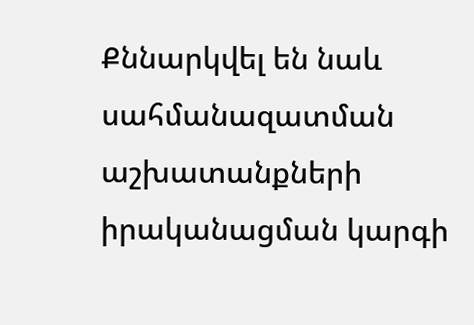Քննարկվել են նաև սահմանազատման  աշխատանքների իրականացման կարգի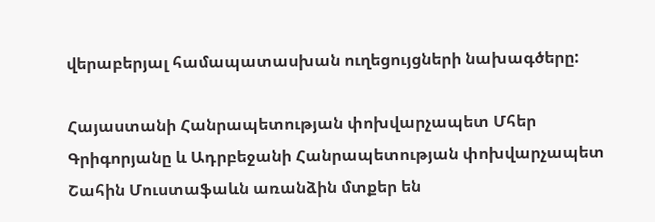վերաբերյալ համապատասխան ուղեցույցների նախագծերը:

Հայաստանի Հանրապետության փոխվարչապետ Մհեր Գրիգորյանը և Ադրբեջանի Հանրապետության փոխվարչապետ Շահին Մուստաֆաևն առանձին մտքեր են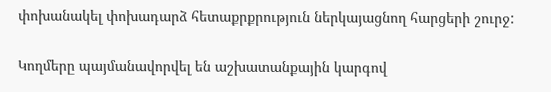փոխանակել փոխադարձ հետաքրքրություն ներկայացնող հարցերի շուրջ:

Կողմերը պայմանավորվել են աշխատանքային կարգով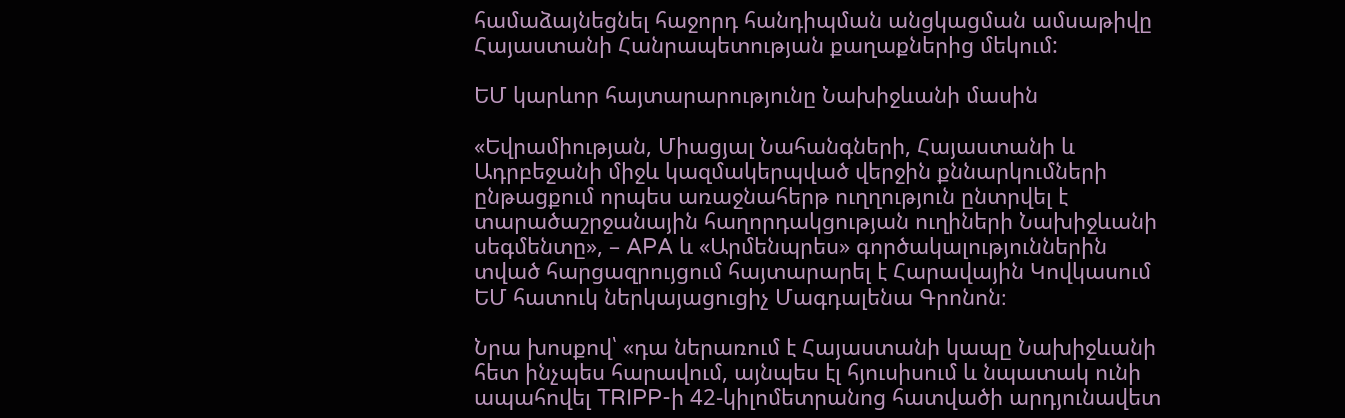համաձայնեցնել հաջորդ հանդիպման անցկացման ամսաթիվը Հայաստանի Հանրապետության քաղաքներից մեկում:

ԵՄ կարևոր հայտարարությունը Նախիջևանի մասին

«Եվրամիության, Միացյալ Նահանգների, Հայաստանի և Ադրբեջանի միջև կազմակերպված վերջին քննարկումների ընթացքում որպես առաջնահերթ ուղղություն ընտրվել է տարածաշրջանային հաղորդակցության ուղիների Նախիջևանի սեգմենտը», – APA և «Արմենպրես» գործակալություններին տված հարցազրույցում հայտարարել է Հարավային Կովկասում ԵՄ հատուկ ներկայացուցիչ Մագդալենա Գրոնոն։

Նրա խոսքով՝ «դա ներառում է Հայաստանի կապը Նախիջևանի հետ ինչպես հարավում, այնպես էլ հյուսիսում և նպատակ ունի ապահովել TRIPP-ի 42-կիլոմետրանոց հատվածի արդյունավետ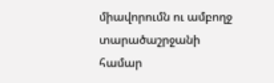միավորումն ու ամբողջ տարածաշրջանի համար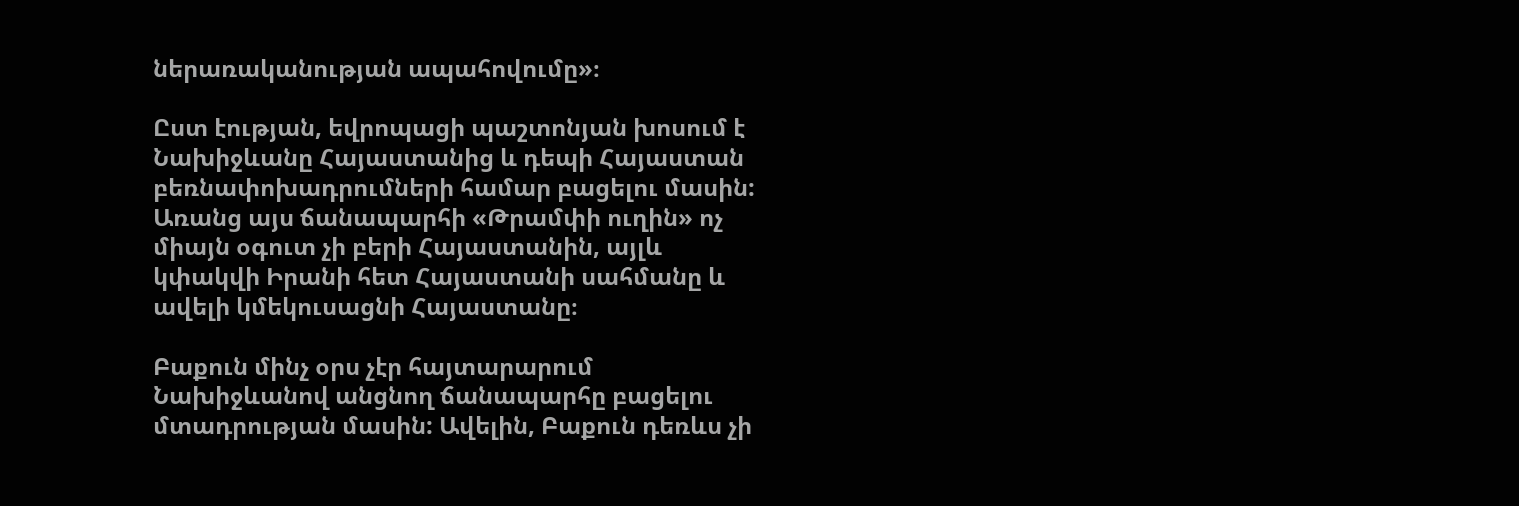ներառականության ապահովումը»։

Ըստ էության, եվրոպացի պաշտոնյան խոսում է Նախիջևանը Հայաստանից և դեպի Հայաստան բեռնափոխադրումների համար բացելու մասին: Առանց այս ճանապարհի «Թրամփի ուղին» ոչ միայն օգուտ չի բերի Հայաստանին, այլև կփակվի Իրանի հետ Հայաստանի սահմանը և ավելի կմեկուսացնի Հայաստանը։

Բաքուն մինչ օրս չէր հայտարարում Նախիջևանով անցնող ճանապարհը բացելու մտադրության մասին: Ավելին, Բաքուն դեռևս չի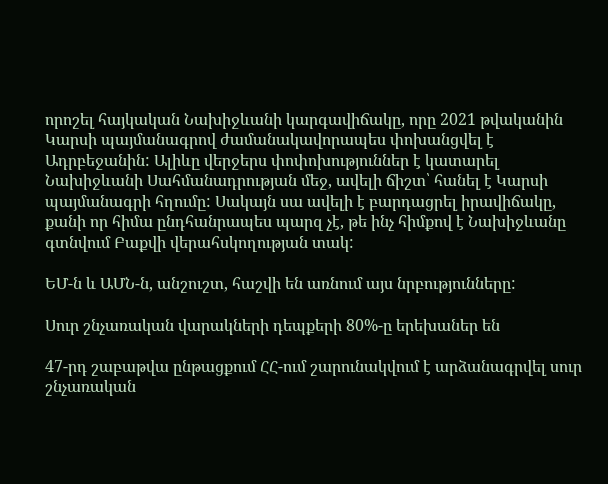որոշել հայկական Նախիջևանի կարգավիճակը, որը 2021 թվականին Կարսի պայմանագրով ժամանակավորապես փոխանցվել է Ադրբեջանին: Ալիևը վերջերս փոփոխություններ է կատարել Նախիջևանի Սահմանադրության մեջ, ավելի ճիշտ՝ հանել է Կարսի պայմանագրի հղումը: Սակայն սա ավելի է բարդացրել իրավիճակը, քանի որ հիմա ընդհանրապես պարզ չէ, թե ինչ հիմքով է Նախիջևանը գտնվում Բաքվի վերահսկողության տակ:

ԵՄ-ն և ԱՄՆ-ն, անշուշտ, հաշվի են առնում այս նրբությունները:

Սուր շնչառական վարակների դեպքերի 80%-ը երեխաներ են

47-րդ շաբաթվա ընթացքում ՀՀ-ում շարունակվում է արձանագրվել սուր շնչառական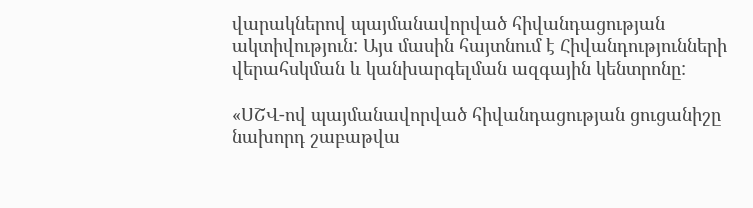վարակներով պայմանավորված հիվանդացության ակտիվություն: Այս մասին հայտնում է Հիվանդությունների վերահսկման և կանխարգելման ազգային կենտրոնը:

«ՍՇՎ-ով պայմանավորված հիվանդացության ցուցանիշը նախորդ շաբաթվա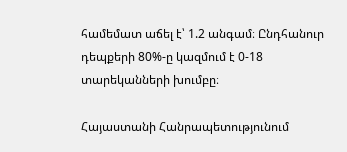համեմատ աճել է՝ 1.2 անգամ։ Ընդհանուր դեպքերի 80%-ը կազմում է 0-18 տարեկանների խումբը։

Հայաստանի Հանրապետությունում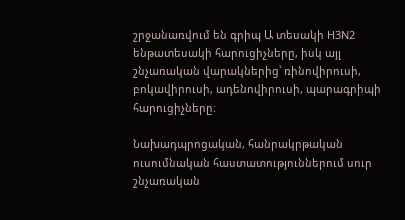շրջանառվում են գրիպ Ա տեսակի H3N2 ենթատեսակի հարուցիչները, իսկ այլ շնչառական վարակներից՝ ռինովիրուսի, բոկավիրուսի, ադենովիրուսի, պարագրիպի հարուցիչները։

Նախադպրոցական, հանրակրթական ուսումնական հաստատություններում սուր շնչառական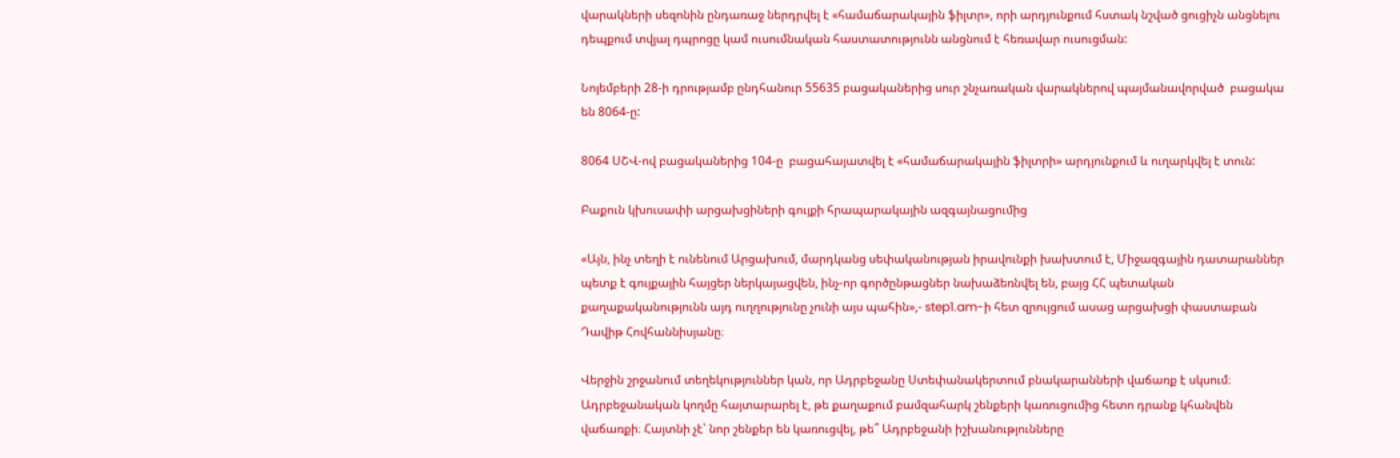վարակների սեզոնին ընդառաջ ներդրվել է «համաճարակային ֆիլտր», որի արդյունքում հստակ նշված ցուցիչն անցնելու դեպքում տվյալ դպրոցը կամ ուսումնական հաստատությունն անցնում է հեռավար ուսուցման:

Նոյեմբերի 28-ի դրությամբ ընդհանուր 55635 բացականերից սուր շնչառական վարակներով պայմանավորված  բացակա են 8064-ը:

8064 ՍՇՎ-ով բացականերից 104-ը  բացահայատվել է «համաճարակային ֆիլտրի» արդյունքում և ուղարկվել է տուն:

Բաքուն կխուսափի արցախցիների գույքի հրապարակային ազգայնացումից

«Այն, ինչ տեղի է ունենում Արցախում, մարդկանց սեփականության իրավունքի խախտում է, Միջազգային դատարաններ պետք է գույքային հայցեր ներկայացվեն, ինչ-որ գործընթացներ նախաձեռնվել են, բայց ՀՀ պետական քաղաքականությունն այդ ուղղությունը չունի այս պահին»,- step1.am-ի հետ զրույցում ասաց արցախցի փաստաբան Դավիթ Հովհաննիսյանը։

Վերջին շրջանում տեղեկություններ կան, որ Ադրբեջանը Ստեփանակերտում բնակարանների վաճառք է սկսում։ Ադրբեջանական կողմը հայտարարել է, թե քաղաքում բամզահարկ շենքերի կառուցումից հետո դրանք կհանվեն վաճառքի։ Հայտնի չէ՝ նոր շենքեր են կառուցվել, թե՞ Ադրբեջանի իշխանությունները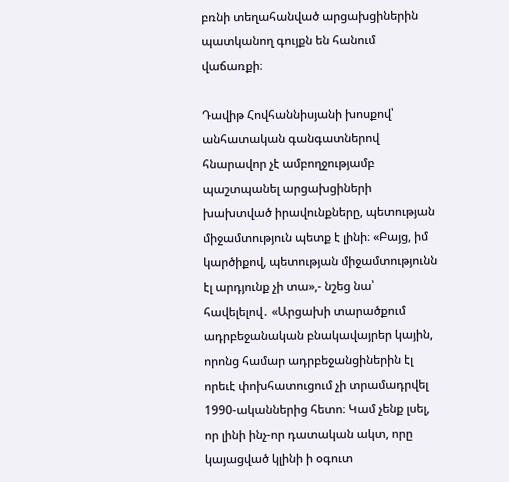բռնի տեղահանված արցախցիներին պատկանող գույքն են հանում վաճառքի։

Դավիթ Հովհաննիսյանի խոսքով՝ անհատական գանգատներով հնարավոր չէ ամբողջությամբ պաշտպանել արցախցիների խախտված իրավունքները, պետության միջամտություն պետք է լինի։ «Բայց, իմ կարծիքով, պետության միջամտությունն էլ արդյունք չի տա»,- նշեց նա՝ հավելելով․ «Արցախի տարածքում ադրբեջանական բնակավայրեր կային, որոնց համար ադրբեջանցիներին էլ որեւէ փոխհատուցում չի տրամադրվել 1990-ականներից հետո։ Կամ չենք լսել, որ լինի ինչ-որ դատական ակտ, որը կայացված կլինի ի օգուտ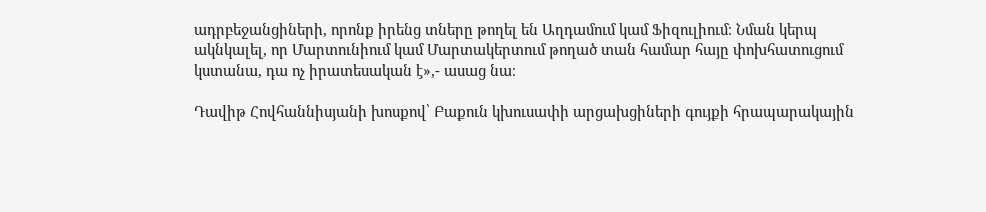ադրբեջանցիների, որոնք իրենց տները թողել են Աղդամում կամ Ֆիզուլիում։ Նման կերպ ակնկալել, որ Մարտունիում կամ Մարտակերտում թողած տան համար հայը փոխհատուցում կստանա, դա ոչ իրատեսական է»,- ասաց նա։

Դավիթ Հովհաննիսյանի խոսքով՝ Բաքուն կխուսափի արցախցիների գույքի հրապարակային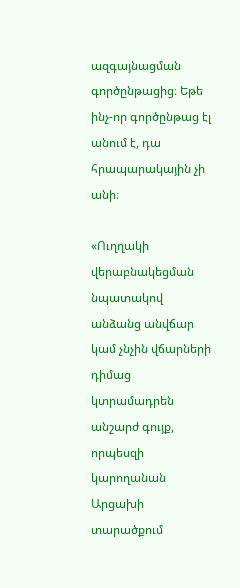ազգայնացման գործընթացից։ Եթե ինչ-որ գործընթաց էլ անում է, դա հրապարակային չի անի։

«Ուղղակի վերաբնակեցման նպատակով անձանց անվճար կամ չնչին վճարների դիմաց կտրամադրեն անշարժ գույք, որպեսզի կարողանան Արցախի տարածքում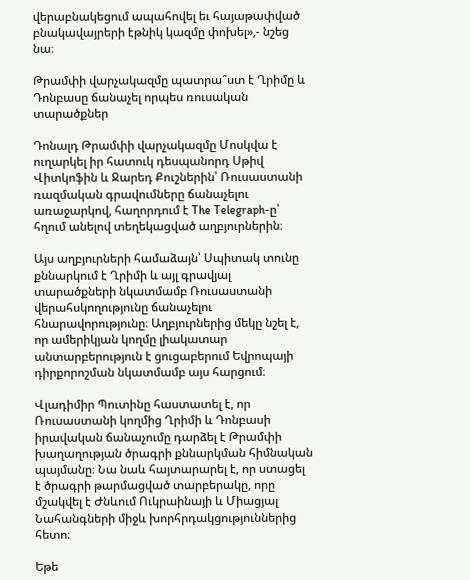վերաբնակեցում ապահովել եւ հայաթափված բնակավայրերի էթնիկ կազմը փոխել»,- նշեց նա։

Թրամփի վարչակազմը պատրա՞ստ է Ղրիմը և Դոնբասը ճանաչել որպես ռուսական տարածքներ

Դոնալդ Թրամփի վարչակազմը Մոսկվա է ուղարկել իր հատուկ դեսպանորդ Սթիվ Վիտկոֆին և Ջարեդ Քուշներին՝ Ռուսաստանի ռազմական գրավումները ճանաչելու առաջարկով, հաղորդում է The Telegraph-ը՝ հղում անելով տեղեկացված աղբյուրներին։

Այս աղբյուրների համաձայն՝ Սպիտակ տունը քննարկում է Ղրիմի և այլ գրավյալ տարածքների նկատմամբ Ռուսաստանի վերահսկողությունը ճանաչելու հնարավորությունը։ Աղբյուրներից մեկը նշել է, որ ամերիկյան կողմը լիակատար անտարբերություն է ցուցաբերում Եվրոպայի դիրքորոշման նկատմամբ այս հարցում։

Վլադիմիր Պուտինը հաստատել է, որ Ռուսաստանի կողմից Ղրիմի և Դոնբասի իրավական ճանաչումը դարձել է Թրամփի խաղաղության ծրագրի քննարկման հիմնական պայմանը։ Նա նաև հայտարարել է, որ ստացել է ծրագրի թարմացված տարբերակը, որը մշակվել է Ժնևում Ուկրաինայի և Միացյալ Նահանգների միջև խորհրդակցություններից հետո։

Եթե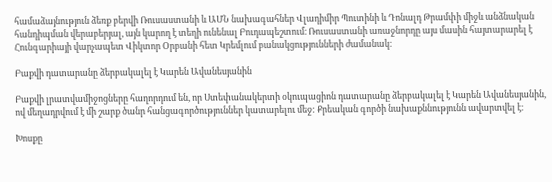համաձայնություն ձեռք բերվի Ռուսաստանի և ԱՄՆ նախագահներ Վլադիմիր Պուտինի և Դոնալդ Թրամփի միջև անձնական հանդիպման վերաբերյալ, այն կարող է տեղի ունենալ Բուդապեշտում։ Ռուսաստանի առաջնորդը այս մասին հայտարարել է Հունգարիայի վարչապետ Վիկտոր Օրբանի հետ Կրեմլում բանակցությունների ժամանակ։

Բաքվի դատարանը ձերբակալել է Կարեն Ավանեսյանին

Բաքվի լրատվամիջոցները հաղորդում են, որ Ստեփանակերտի օկուպացիոն դատարանը ձերբակալել է Կարեն Ավանեսյանին, ով մեղադրվում է մի շարք ծանր հանցագործություններ կատարելու մեջ: Քրեական գործի նախաքննությունն ավարտվել է։

Խոսքը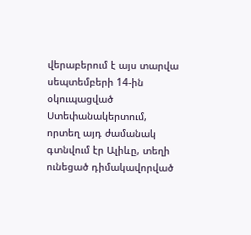վերաբերում է այս տարվա սեպտեմբերի 14-ին օկուպացված Ստեփանակերտում, որտեղ այդ ժամանակ գտնվում էր Ալիևը, տեղի ունեցած դիմակավորված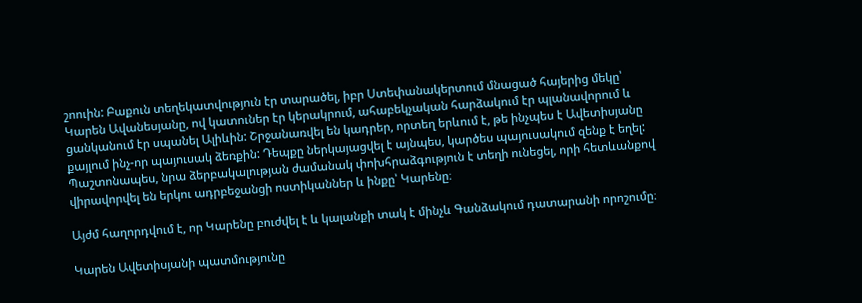շոուին: Բաքուն տեղեկատվություն էր տարածել, իբր Ստեփանակերտում մնացած հայերից մեկը՝ Կարեն Ավանեսյանը, ով կատուներ էր կերակրում, ահաբեկչական հարձակում էր պլանավորում և ցանկանում էր սպանել Ալիևին: Շրջանառվել են կադրեր, որտեղ երևում է, թե ինչպես է Ավետիսյանը քայլում ինչ-որ պայուսակ ձեռքին: Դեպքը ներկայացվել է այնպես, կարծես պայուսակում զենք է եղել: Պաշտոնապես, նրա ձերբակալության ժամանակ փոխհրաձգություն է տեղի ունեցել, որի հետևանքով վիրավորվել են երկու ադրբեջանցի ոստիկաններ և ինքը՝ Կարենը։

Այժմ հաղորդվում է, որ Կարենը բուժվել է և կալանքի տակ է մինչև Գանձակում դատարանի որոշումը։

Կարեն Ավետիսյանի պատմությունը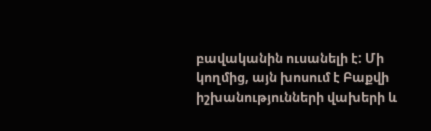բավականին ուսանելի է: Մի կողմից, այն խոսում է Բաքվի իշխանությունների վախերի և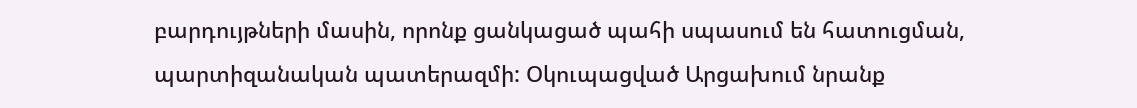բարդույթների մասին, որոնք ցանկացած պահի սպասում են հատուցման, պարտիզանական պատերազմի: Օկուպացված Արցախում նրանք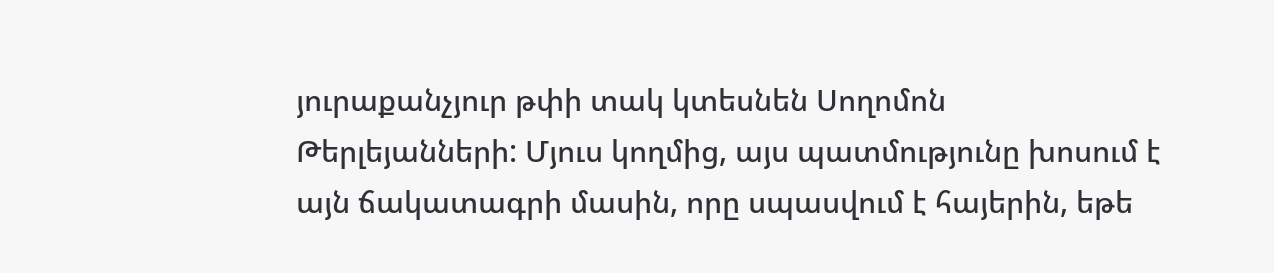յուրաքանչյուր թփի տակ կտեսնեն Սողոմոն Թերլեյանների: Մյուս կողմից, այս պատմությունը խոսում է այն ճակատագրի մասին, որը սպասվում է հայերին, եթե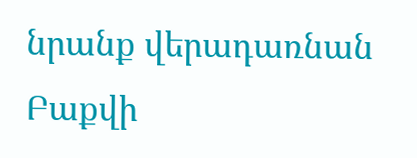նրանք վերադառնան Բաքվի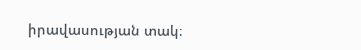իրավասության տակ։